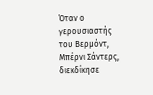Όταν ο γερουσιαστής του Βερμόντ, Μπέρνι Σάντερς, διεκδίκησε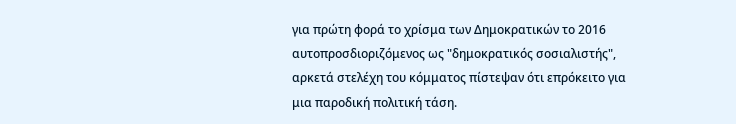για πρώτη φορά το χρίσμα των Δημοκρατικών το 2016 αυτοπροσδιοριζόμενος ως "δημοκρατικός σοσιαλιστής", αρκετά στελέχη του κόμματος πίστεψαν ότι επρόκειτο για μια παροδική πολιτική τάση.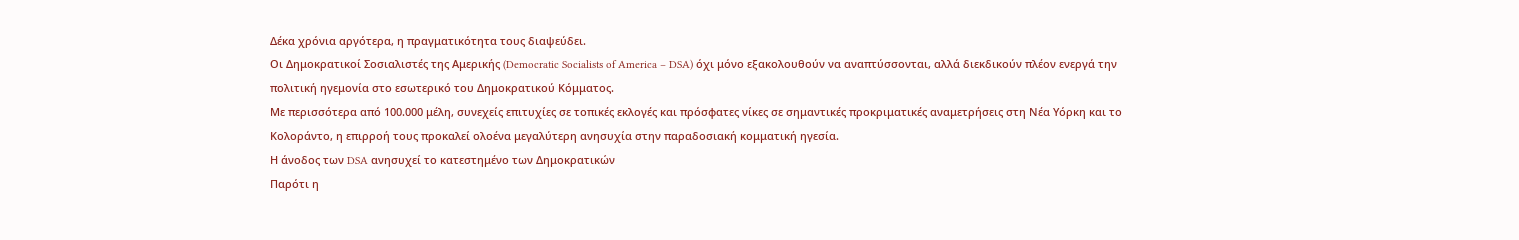Δέκα χρόνια αργότερα, η πραγματικότητα τους διαψεύδει.
Οι Δημοκρατικοί Σοσιαλιστές της Αμερικής (Democratic Socialists of America – DSA) όχι μόνο εξακολουθούν να αναπτύσσονται, αλλά διεκδικούν πλέον ενεργά την πολιτική ηγεμονία στο εσωτερικό του Δημοκρατικού Κόμματος.
Με περισσότερα από 100.000 μέλη, συνεχείς επιτυχίες σε τοπικές εκλογές και πρόσφατες νίκες σε σημαντικές προκριματικές αναμετρήσεις στη Νέα Υόρκη και το Κολοράντο, η επιρροή τους προκαλεί ολοένα μεγαλύτερη ανησυχία στην παραδοσιακή κομματική ηγεσία.
Η άνοδος των DSA ανησυχεί το κατεστημένο των Δημοκρατικών
Παρότι η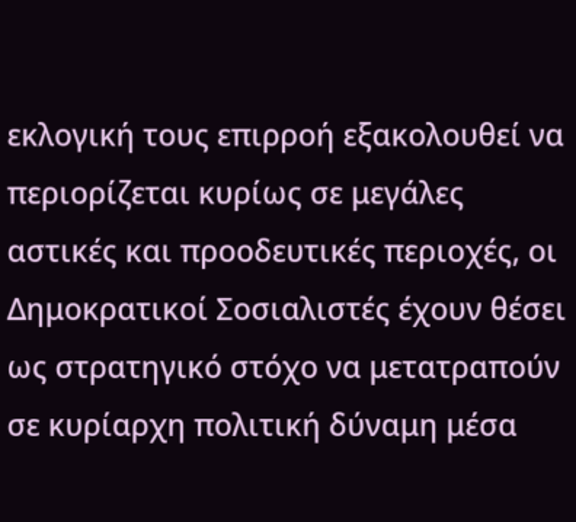εκλογική τους επιρροή εξακολουθεί να περιορίζεται κυρίως σε μεγάλες αστικές και προοδευτικές περιοχές, οι Δημοκρατικοί Σοσιαλιστές έχουν θέσει ως στρατηγικό στόχο να μετατραπούν σε κυρίαρχη πολιτική δύναμη μέσα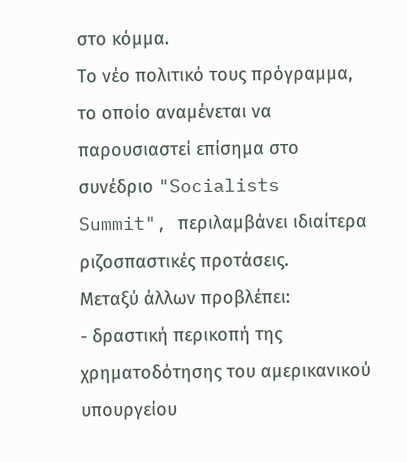στο κόμμα.
Το νέο πολιτικό τους πρόγραμμα, το οποίο αναμένεται να παρουσιαστεί επίσημα στο συνέδριο "Socialists Summit", περιλαμβάνει ιδιαίτερα ριζοσπαστικές προτάσεις.
Μεταξύ άλλων προβλέπει:
- δραστική περικοπή της χρηματοδότησης του αμερικανικού υπουργείου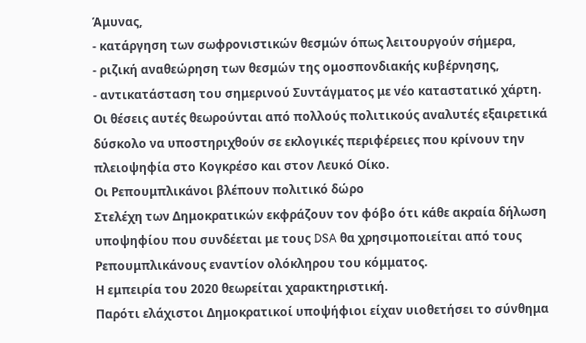Άμυνας,
- κατάργηση των σωφρονιστικών θεσμών όπως λειτουργούν σήμερα,
- ριζική αναθεώρηση των θεσμών της ομοσπονδιακής κυβέρνησης,
- αντικατάσταση του σημερινού Συντάγματος με νέο καταστατικό χάρτη.
Οι θέσεις αυτές θεωρούνται από πολλούς πολιτικούς αναλυτές εξαιρετικά δύσκολο να υποστηριχθούν σε εκλογικές περιφέρειες που κρίνουν την πλειοψηφία στο Κογκρέσο και στον Λευκό Οίκο.
Οι Ρεπουμπλικάνοι βλέπουν πολιτικό δώρο
Στελέχη των Δημοκρατικών εκφράζουν τον φόβο ότι κάθε ακραία δήλωση υποψηφίου που συνδέεται με τους DSA θα χρησιμοποιείται από τους Ρεπουμπλικάνους εναντίον ολόκληρου του κόμματος.
Η εμπειρία του 2020 θεωρείται χαρακτηριστική.
Παρότι ελάχιστοι Δημοκρατικοί υποψήφιοι είχαν υιοθετήσει το σύνθημα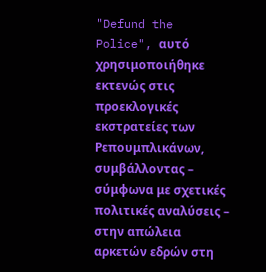"Defund the Police", αυτό χρησιμοποιήθηκε εκτενώς στις προεκλογικές εκστρατείες των Ρεπουμπλικάνων, συμβάλλοντας – σύμφωνα με σχετικές πολιτικές αναλύσεις – στην απώλεια αρκετών εδρών στη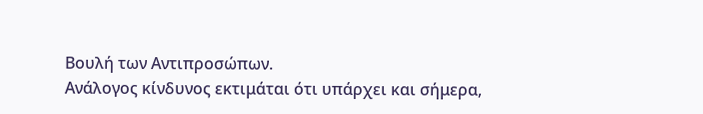Βουλή των Αντιπροσώπων.
Ανάλογος κίνδυνος εκτιμάται ότι υπάρχει και σήμερα,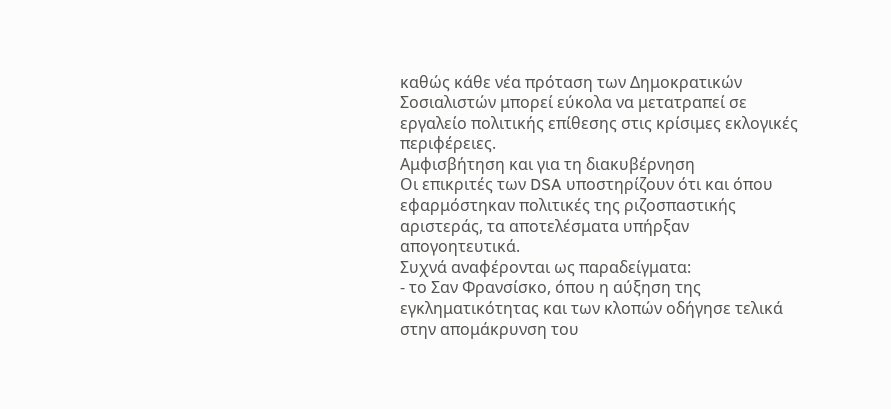καθώς κάθε νέα πρόταση των Δημοκρατικών Σοσιαλιστών μπορεί εύκολα να μετατραπεί σε εργαλείο πολιτικής επίθεσης στις κρίσιμες εκλογικές περιφέρειες.
Αμφισβήτηση και για τη διακυβέρνηση
Οι επικριτές των DSA υποστηρίζουν ότι και όπου εφαρμόστηκαν πολιτικές της ριζοσπαστικής αριστεράς, τα αποτελέσματα υπήρξαν απογοητευτικά.
Συχνά αναφέρονται ως παραδείγματα:
- το Σαν Φρανσίσκο, όπου η αύξηση της εγκληματικότητας και των κλοπών οδήγησε τελικά στην απομάκρυνση του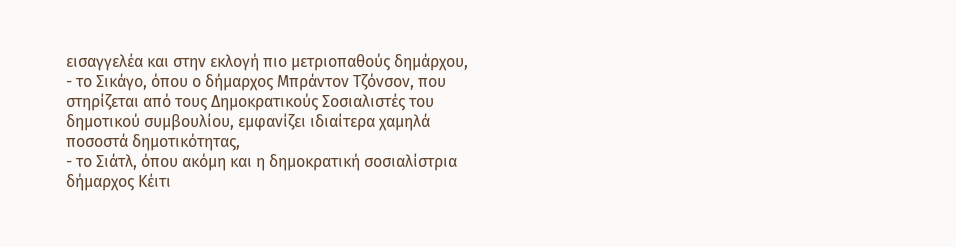εισαγγελέα και στην εκλογή πιο μετριοπαθούς δημάρχου,
- το Σικάγο, όπου ο δήμαρχος Μπράντον Τζόνσον, που στηρίζεται από τους Δημοκρατικούς Σοσιαλιστές του δημοτικού συμβουλίου, εμφανίζει ιδιαίτερα χαμηλά ποσοστά δημοτικότητας,
- το Σιάτλ, όπου ακόμη και η δημοκρατική σοσιαλίστρια δήμαρχος Κέιτι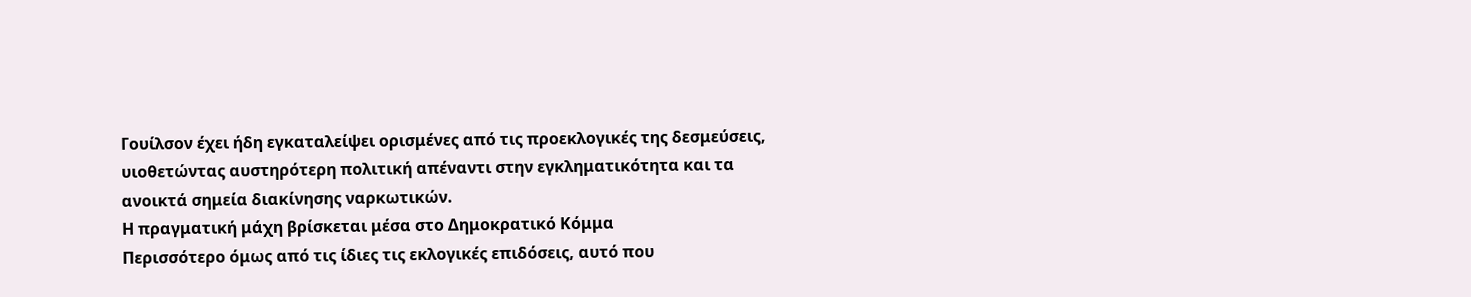Γουίλσον έχει ήδη εγκαταλείψει ορισμένες από τις προεκλογικές της δεσμεύσεις, υιοθετώντας αυστηρότερη πολιτική απέναντι στην εγκληματικότητα και τα ανοικτά σημεία διακίνησης ναρκωτικών.
Η πραγματική μάχη βρίσκεται μέσα στο Δημοκρατικό Κόμμα
Περισσότερο όμως από τις ίδιες τις εκλογικές επιδόσεις, αυτό που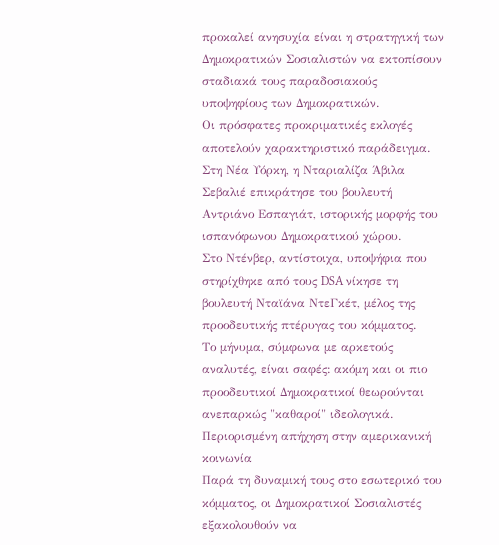προκαλεί ανησυχία είναι η στρατηγική των Δημοκρατικών Σοσιαλιστών να εκτοπίσουν σταδιακά τους παραδοσιακούς υποψηφίους των Δημοκρατικών.
Οι πρόσφατες προκριματικές εκλογές αποτελούν χαρακτηριστικό παράδειγμα.
Στη Νέα Υόρκη, η Νταριαλίζα Άβιλα Σεβαλιέ επικράτησε του βουλευτή Αντριάνο Εσπαγιάτ, ιστορικής μορφής του ισπανόφωνου Δημοκρατικού χώρου.
Στο Ντένβερ, αντίστοιχα, υποψήφια που στηρίχθηκε από τους DSA νίκησε τη βουλευτή Νταϊάνα ΝτεΓκέτ, μέλος της προοδευτικής πτέρυγας του κόμματος.
Το μήνυμα, σύμφωνα με αρκετούς αναλυτές, είναι σαφές: ακόμη και οι πιο προοδευτικοί Δημοκρατικοί θεωρούνται ανεπαρκώς "καθαροί" ιδεολογικά.
Περιορισμένη απήχηση στην αμερικανική κοινωνία
Παρά τη δυναμική τους στο εσωτερικό του κόμματος, οι Δημοκρατικοί Σοσιαλιστές εξακολουθούν να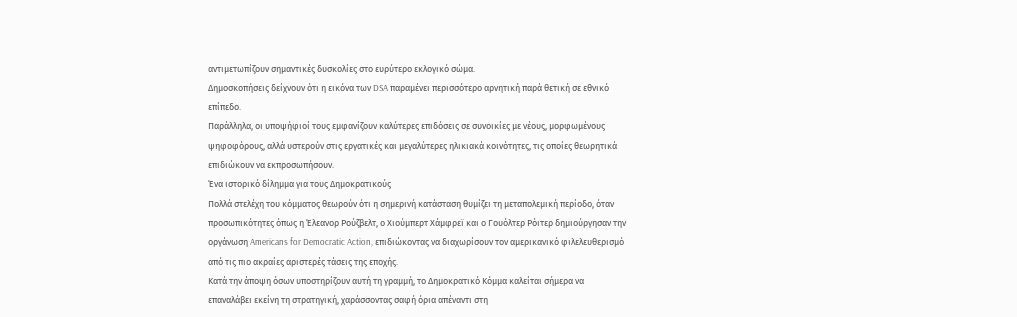αντιμετωπίζουν σημαντικές δυσκολίες στο ευρύτερο εκλογικό σώμα.
Δημοσκοπήσεις δείχνουν ότι η εικόνα των DSA παραμένει περισσότερο αρνητική παρά θετική σε εθνικό επίπεδο.
Παράλληλα, οι υποψήφιοί τους εμφανίζουν καλύτερες επιδόσεις σε συνοικίες με νέους, μορφωμένους ψηφοφόρους, αλλά υστερούν στις εργατικές και μεγαλύτερες ηλικιακά κοινότητες, τις οποίες θεωρητικά επιδιώκουν να εκπροσωπήσουν.
Ένα ιστορικό δίλημμα για τους Δημοκρατικούς
Πολλά στελέχη του κόμματος θεωρούν ότι η σημερινή κατάσταση θυμίζει τη μεταπολεμική περίοδο, όταν προσωπικότητες όπως η Έλεανορ Ρούζβελτ, ο Χιούμπερτ Χάμφρεϊ και ο Γουόλτερ Ρόιτερ δημιούργησαν την οργάνωση Americans for Democratic Action, επιδιώκοντας να διαχωρίσουν τον αμερικανικό φιλελευθερισμό από τις πιο ακραίες αριστερές τάσεις της εποχής.
Κατά την άποψη όσων υποστηρίζουν αυτή τη γραμμή, το Δημοκρατικό Κόμμα καλείται σήμερα να επαναλάβει εκείνη τη στρατηγική, χαράσσοντας σαφή όρια απέναντι στη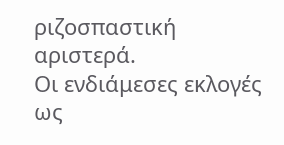ριζοσπαστική αριστερά.
Οι ενδιάμεσες εκλογές ως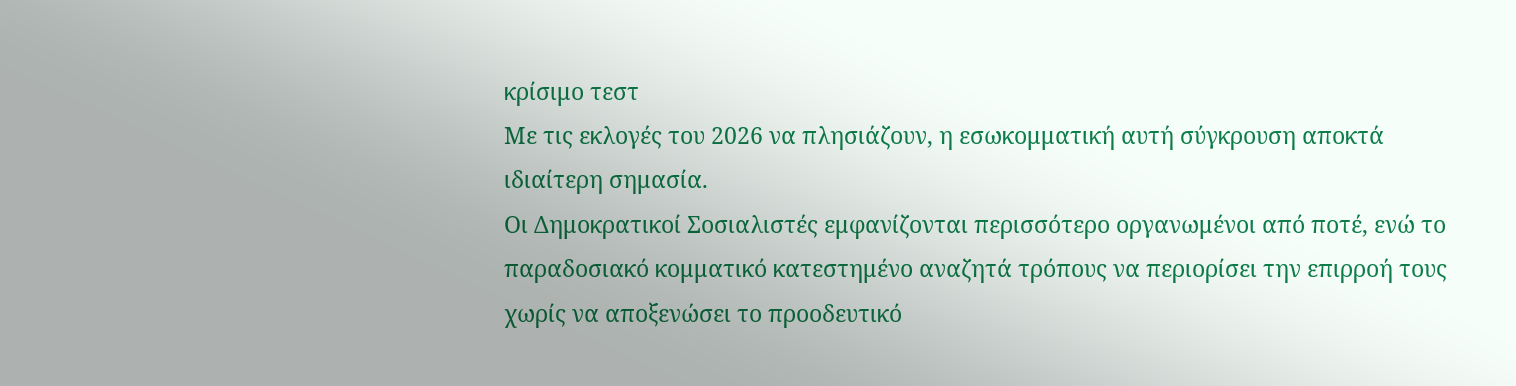κρίσιμο τεστ
Με τις εκλογές του 2026 να πλησιάζουν, η εσωκομματική αυτή σύγκρουση αποκτά ιδιαίτερη σημασία.
Οι Δημοκρατικοί Σοσιαλιστές εμφανίζονται περισσότερο οργανωμένοι από ποτέ, ενώ το παραδοσιακό κομματικό κατεστημένο αναζητά τρόπους να περιορίσει την επιρροή τους χωρίς να αποξενώσει το προοδευτικό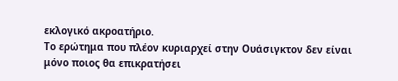εκλογικό ακροατήριο.
Το ερώτημα που πλέον κυριαρχεί στην Ουάσιγκτον δεν είναι μόνο ποιος θα επικρατήσει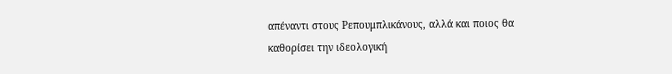απέναντι στους Ρεπουμπλικάνους, αλλά και ποιος θα καθορίσει την ιδεολογική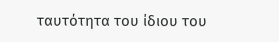ταυτότητα του ίδιου του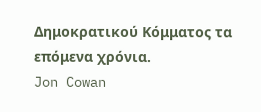Δημοκρατικού Κόμματος τα επόμενα χρόνια.
Jon Cowan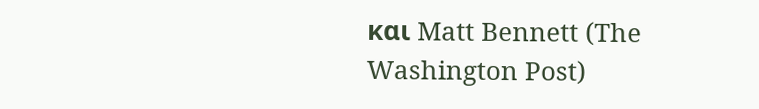και Matt Bennett (The Washington Post)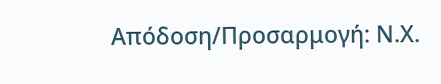Απόδοση/Προσαρμογή: Ν.Χ.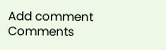Add comment
Comments